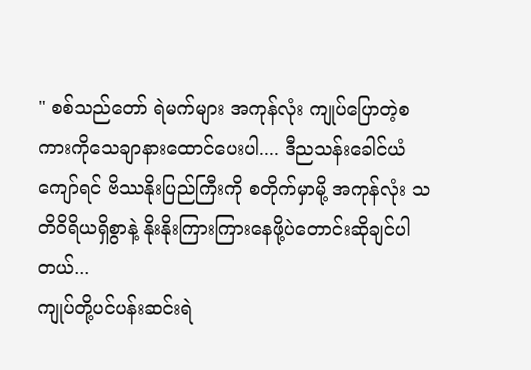" စစ်သည်တော် ရဲမက်များ အကုန်လုံး ကျုပ်ပြောတဲ့စကားကိုသေချာနားထောင်ပေးပါ.... ဒီညသန်းခေါင်ယံကျော်ရင် ဗိဿနိုးပြည်ကြီးကို စတိုက်မှာမို့ အကုန်လုံး သတိဝိရိယရှိစွာနဲ့ နိုးနိုးကြားကြားနေဖို့ပဲတောင်းဆိုချင်ပါတယ်...
ကျုပ်တို့ပင်ပန်းဆင်းရဲ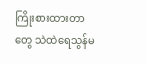ကြိုးစားထားတာတွေ သဲထဲရေသွန်မ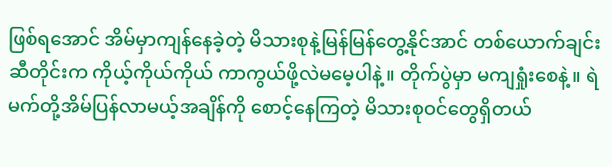ဖြစ်ရအောင် အိမ်မှာကျန်နေခဲ့တဲ့ မိသားစုနဲ့မြန်မြန်တွေ့နိုင်အာင် တစ်ယောက်ချင်းဆီတိုင်းက ကိုယ့်ကိုယ်ကိုယ် ကာကွယ်ဖို့လဲမမေ့ပါနဲ့။ တိုက်ပွဲမှာ မကျရှုံးစေနဲ့။ ရဲမက်တို့အိမ်ပြန်လာမယ့်အချိန်ကို စောင့်နေကြတဲ့ မိသားစုဝင်တွေရှိတယ်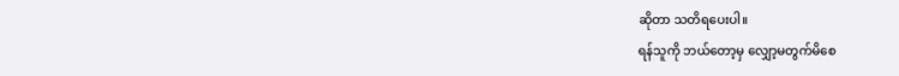ဆိုတာ သတိရပေးပါ။
ရန်သူကို ဘယ်တော့မှ လျှော့မတွက်မိစေ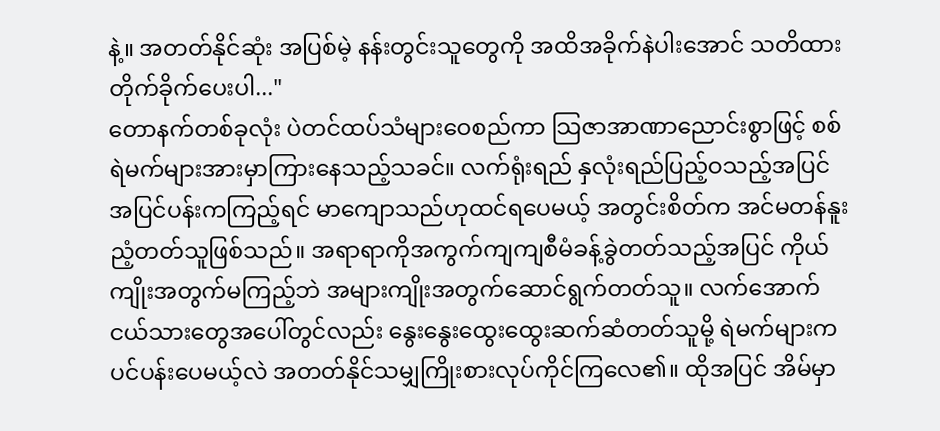နဲ့။ အတတ်နိုင်ဆုံး အပြစ်မဲ့ နန်းတွင်းသူတွေကို အထိအခိုက်နဲပါးအောင် သတိထားတိုက်ခိုက်ပေးပါ..."
တောနက်တစ်ခုလုံး ပဲတင်ထပ်သံများဝေစည်ကာ သြဇာအာဏာညောင်းစွာဖြင့် စစ်ရဲမက်များအားမှာကြားနေသည့်သခင်။ လက်ရုံးရည် နှလုံးရည်ပြည့်ဝသည့်အပြင် အပြင်ပန်းကကြည့်ရင် မာကျောသည်ဟုထင်ရပေမယ့် အတွင်းစိတ်က အင်မတန်နူးညံ့တတ်သူဖြစ်သည်။ အရာရာကိုအကွက်ကျကျစီမံခန့်ခွဲတတ်သည့်အပြင် ကိုယ်ကျိုးအတွက်မကြည့်ဘဲ အများကျိုးအတွက်ဆောင်ရွက်တတ်သူ။ လက်အောက်ငယ်သားတွေအပေါ်တွင်လည်း နွေးနွေးထွေးထွေးဆက်ဆံတတ်သူမို့ ရဲမက်များက ပင်ပန်းပေမယ့်လဲ အတတ်နိုင်သမျှကြိုးစားလုပ်ကိုင်ကြလေ၏။ ထိုအပြင် အိမ်မှာ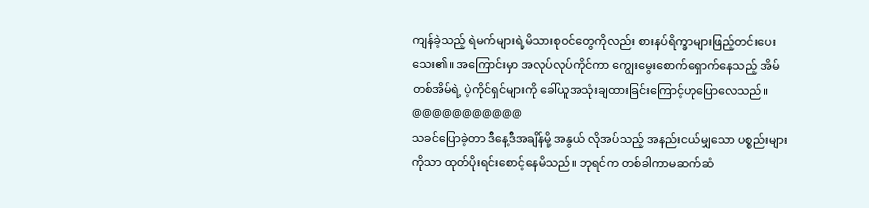ကျန်ခဲ့သည့် ရဲမက်များရဲ့မိသားစုဝင်တွေကိုလည်း စားနပ်ရိက္ခာများဖြည့်တင်းပေးသေး၏။ အကြောင်းမှာ အလုပ်လုပ်ကိုင်ကာ ကျွေးမွေးစောက်ရှောက်နေသည့် အိမ်တစ်အိမ်ရဲ့ ပဲ့ကိုင်ရှင်များကို ခေါ်ယူအသုံးချထားခြင်းကြောင့်ဟုပြောလေသည်။
@@@@@@@@@@@
သခင်ပြောခဲ့တာ ဒီနေ့ဒီအချိန်မို့ အနွယ် လိုအပ်သည့် အနည်းငယ်မျှသော ပစ္စည်းများကိုသာ ထုတ်ပိုးရင်းစောင့်နေမိသည်။ ဘုရင်က တစ်ခါကာမဆက်ဆံ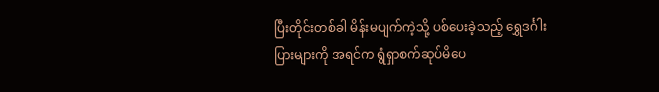ပြီးတိုင်းတစ်ခါ မိန်းမပျက်ကဲ့သို့ ပစ်ပေးခဲ့သည့် ရွှေဒင်္ဂါးပြားများကို အရင်က ရွံရှာစက်ဆုပ်မိပေ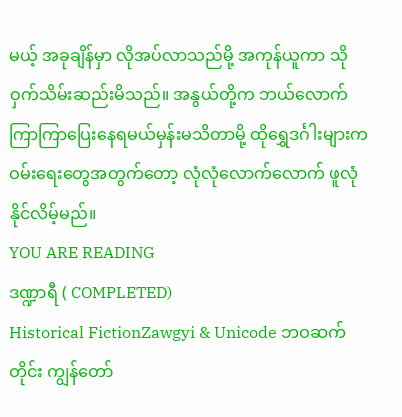မယ့် အခုချိန်မှာ လိုအပ်လာသည်မို့ အကုန်ယူကာ သိုဝှက်သိမ်းဆည်းမိသည်။ အနွယ်တို့က ဘယ်လောက်ကြာကြာပြေးနေရမယ်မှန်းမသိတာမို့ ထိုရွှေဒင်္ဂါးများက ဝမ်းရေးတွေအတွက်တော့ လုံလုံလောက်လောက် ဖူလုံနိုင်လိမ့်မည်။
YOU ARE READING
ဒဏ္ဍာရီ ( COMPLETED)
Historical FictionZawgyi & Unicode ဘဝဆက်တိုင်း ကျွန်တော်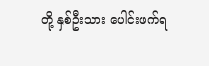တို့ နှစ်ဦးသား ပေါင်းဖက်ရ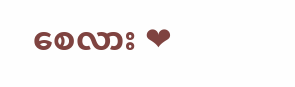စေလား ❤